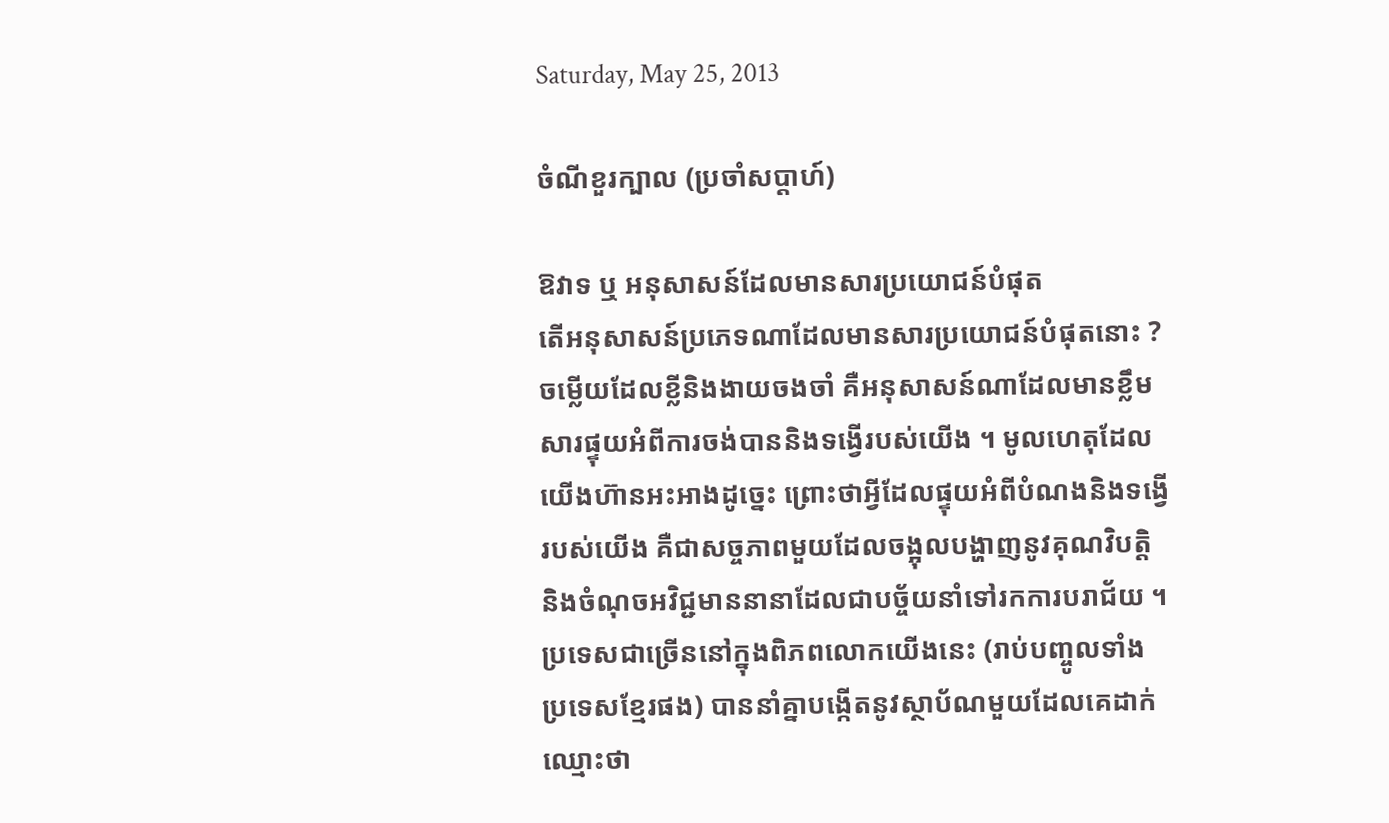Saturday, May 25, 2013

ចំណីខួរក្បាល (ប្រចាំសប្តាហ៍)

ឱវាទ ឬ អនុសាសន៍ដែលមានសារប្រយោជន៍បំផុត
តើអនុសាសន៍ប្រភេទណាដែលមានសារប្រយោជន៍បំផុតនោះ ?
ចម្លើយដែលខ្លីនិងងាយចងចាំ គឺអនុសាសន៍ណាដែលមានខ្លឹម
សារផ្ទុយអំពីការចង់បាននិងទង្វើរបស់យើង ។ មូលហេតុដែល
យើងហ៊ានអះអាងដូច្នេះ ព្រោះថាអ្វីដែលផ្ទុយអំពីបំណងនិងទង្វើ
របស់យើង គឺជាសច្ចភាពមួយដែលចង្អុលបង្ហាញនូវគុណវិបត្តិ
និងចំណុចអវិជ្ជមាននានាដែលជាបច្ច័យនាំទៅរកការបរាជ័យ ។
ប្រទេសជាច្រើននៅក្នុងពិភពលោកយើងនេះ (រាប់បញ្ចូលទាំង
ប្រទេសខ្មែរផង) បាននាំគ្នាបង្កើតនូវស្ថាប័ណមួយដែលគេដាក់
ឈ្មោះថា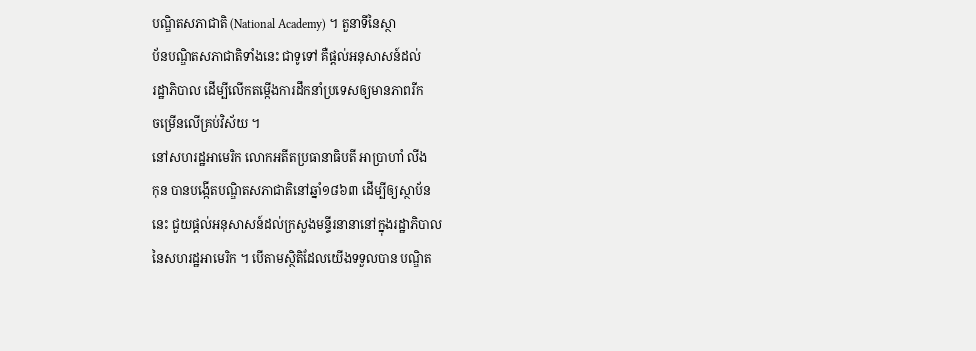បណ្ឌិតសភាជាតិ (National Academy) ។ តួនាទីនៃស្ថា
ប័នបណ្ឌិតសភាជាតិទាំងនេះ ជាទូទៅ គឺផ្តល់អនុសាសន៍ដល់
រដ្ឋាភិបាល ដើម្បីលើកតម្កើងការដឹកនាំប្រទេសឲ្យមានភាពរីក
ចម្រើនលើគ្រប់វិស័យ ។
នៅសហរដ្ឋអាមេរិក លោកអតីតប្រធានាធិបតី អាប្រាហាំ លីង
កុន បានបង្កើតបណ្ឌិតសភាជាតិនៅឆ្នាំ១៨៦៣ ដើម្បីឲ្យស្ថាប័ន
នេះ ជួយផ្តល់អនុសាសន៍ដល់ក្រសួងមន្ទីរនានានៅក្នុងរដ្ឋាភិបាល
នៃសហរដ្ឋអាមេរិក ។ បើតាមស្ថិតិដែលយើងទទួលបាន បណ្ឌិត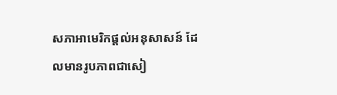សភាអាមេរិកផ្តល់អនុសាសន៍ ដែលមានរូបភាពជាសៀ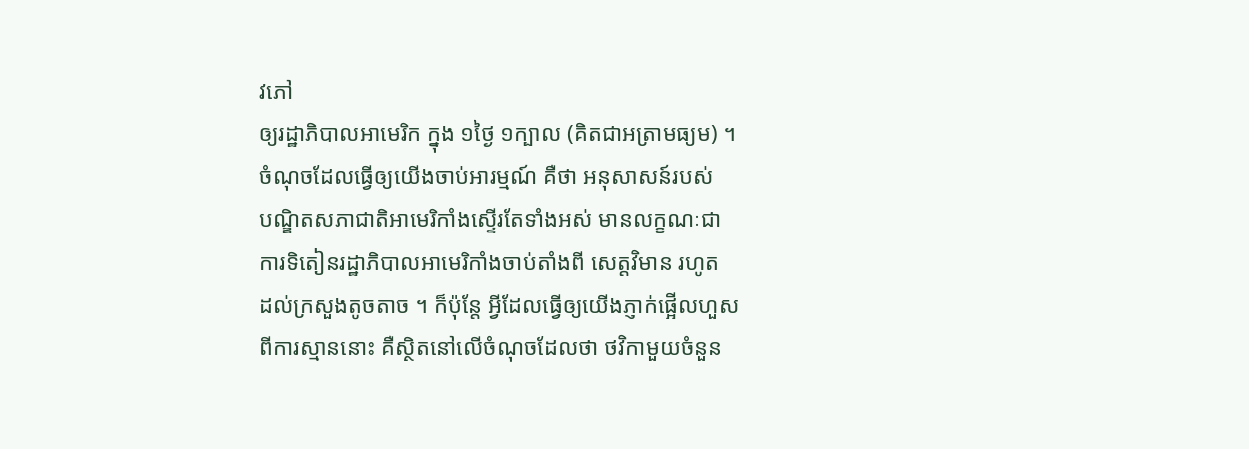វភៅ
ឲ្យរដ្ឋាភិបាលអាមេរិក ក្នុង ១ថ្ងៃ ១ក្បាល (គិតជាអត្រាមធ្យម) ។
ចំណុចដែលធ្វើឲ្យយើងចាប់អារម្មណ៍ គឺថា អនុសាសន៍របស់
បណ្ឌិតសភាជាតិអាមេរិកាំងស្ទើរតែទាំងអស់ មានលក្ខណៈជា
ការទិតៀនរដ្ឋាភិបាលអាមេរិកាំងចាប់តាំងពី សេត្តវិមាន រហូត
ដល់ក្រសួងតូចតាច ។ ក៏ប៉ុន្តែ អ្វីដែលធ្វើឲ្យយើងភ្ញាក់ផ្អើលហួស
ពីការស្មាននោះ គឺស្ថិតនៅលើចំណុចដែលថា ថវិកាមួយចំនួន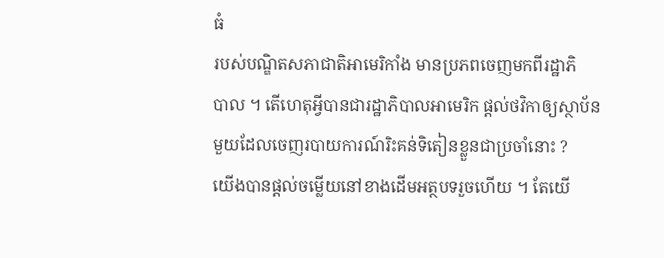ធំ
របស់បណ្ឌិតសភាជាតិអាមេរិកាំង មានប្រភពចេញមកពីរដ្ឋាភិ
បាល ។ តើហេតុអ្វីបានជារដ្ឋាភិបាលអាមេរិក ផ្តល់ថវិកាឲ្យស្ថាប័ន
មួយដែលចេញរបាយការណ៍រិះគន់ទិតៀនខ្លួនជាប្រចាំនោះ ?
យើងបានផ្តល់ចម្លើយនៅខាងដើមអត្ថបទរួចហើយ ។ តែយើ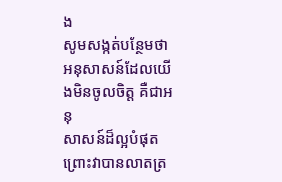ង
សូមសង្កត់បន្ថែមថា អនុសាសន៍ដែលយើងមិនចូលចិត្ត គឺជាអនុ
សាសន៍ដ៏ល្អបំផុត ព្រោះវាបានលាតត្រ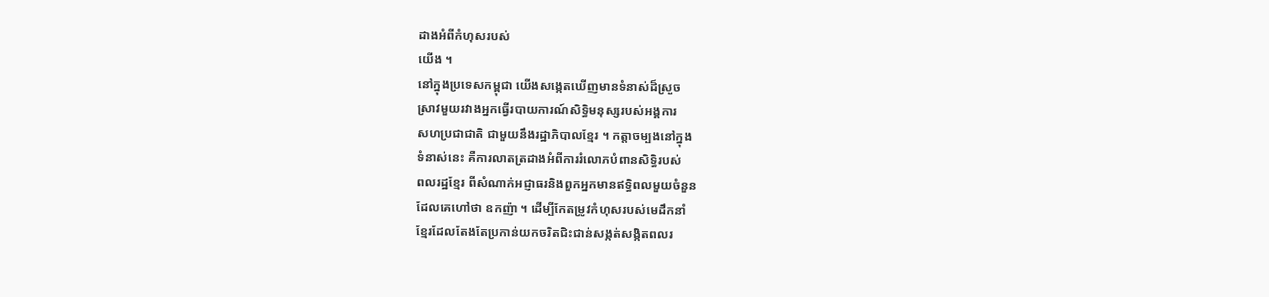ដាងអំពីកំហុសរបស់
យើង ។
នៅក្នុងប្រទេសកម្ពុជា យើងសង្កេតឃើញមានទំនាស់ដ៏ស្រួច
ស្រាវមួយរវាងអ្នកធ្វើរបាយការណ៍សិទ្ធិមនុស្សរបស់អង្គការ
សហប្រជាជាតិ ជាមួយនឹងរដ្ឋាភិបាលខ្មែរ ។ កត្តាចម្បងនៅក្នុង
ទំនាស់នេះ គឺការលាតត្រដាងអំពីការរំលោភបំពានសិទ្ធិរបស់
ពលរដ្ឋខ្មែរ ពីសំណាក់អជ្ញាធរនិងពួកអ្នកមានឥទ្ធិពលមួយចំនួន
ដែលគេហៅថា ឧកញ៉ា ។ ដើម្បីកែតម្រូវកំហុសរបស់មេដឹកនាំ
ខ្មែរដែលតែងតែប្រកាន់យកចរិតជិះជាន់សង្កត់សង្កិតពលរ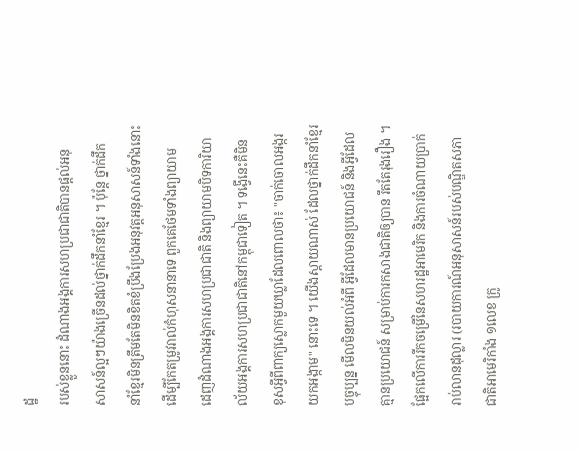ដ្ឋ
របស់ខ្លួននោះ ដំណាងអង្គការសហប្រជាជាតិបានផ្តល់អនុ
សាសន៍ល្អៗយ៉ាងច្រើនដល់ថ្នាក់ដឹកនាំខ្មែរ ។ ប៉ុន្តែ ថ្នាក់ដឹក
នាំខ្មែរមិនត្រឹមតែមិនខិតខំប្រឹងប្រែងអនុវត្តអនុសាសន៍ទាំងនោះ
ដើម្បីកែតម្រូវរាល់កំហុសនានាទេ ពួកគេថែមទាំងព្យាយាម
ដេញដំណាងអង្គការសហប្រជាជាតិ និងព្យាយាមបិទការិយា
ល័យអង្គការសហប្រជាជាតិនៅកម្ពុជាទៀត ។ ទង្វើនេះគឺមិន
ខុសអ្វីពីពាក្យស្លោកមួយឃ្លាដែលពោលថា៖ "ចាក់ចោលអង្ករ
យកអង្កាម" នោះទេ ។ យើងស្តាយណាស់ ដែលថ្នាក់ដឹកនាំខ្មែរ
បច្ចុប្បន្ន មើលមិនយល់អំពី អ្វីដែលមានប្រយោជន៍ និងអ្វីដែល
គ្មានប្រយោជន៍ សម្រាប់ការកសាងជាតិឲ្យបាន រឹតតែរុងរឿង ។
ផ្អែកលើការរីកចម្រើនៃសហរដ្ឋអាមេរិក និងការចំណាយប្រាក់
រាប់លានដុល្លារ (របាយការណ៍អនុសាសន៍របស់បណ្ឌិតសភា
ជាតិអាមេរិកាំង ១លេខ ក្រូ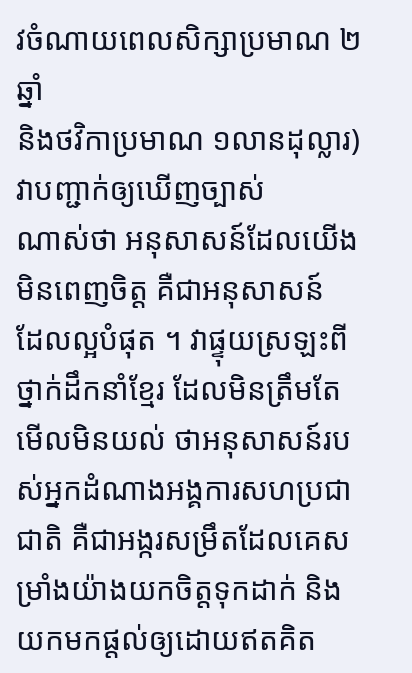វចំណាយពេលសិក្សាប្រមាណ ២ឆ្នាំ
និងថវិកាប្រមាណ ១លានដុល្លារ)  វាបញ្ជាក់ឲ្យឃើញច្បាស់
ណាស់ថា អនុសាសន៍ដែលយើងមិនពេញចិត្ត គឺជាអនុសាសន៍
ដែលល្អបំផុត ។ វាផ្ទុយស្រឡះពីថ្នាក់ដឹកនាំខ្មែរ ដែលមិនត្រឹមតែ
មើលមិនយល់ ថាអនុសាសន៍របស់អ្នកដំណាងអង្គការសហប្រជា
ជាតិ គឺជាអង្ករសម្រឹតដែលគេសម្រាំងយ៉ាងយកចិត្តទុកដាក់ និង
យកមកផ្តល់ឲ្យដោយឥតគិត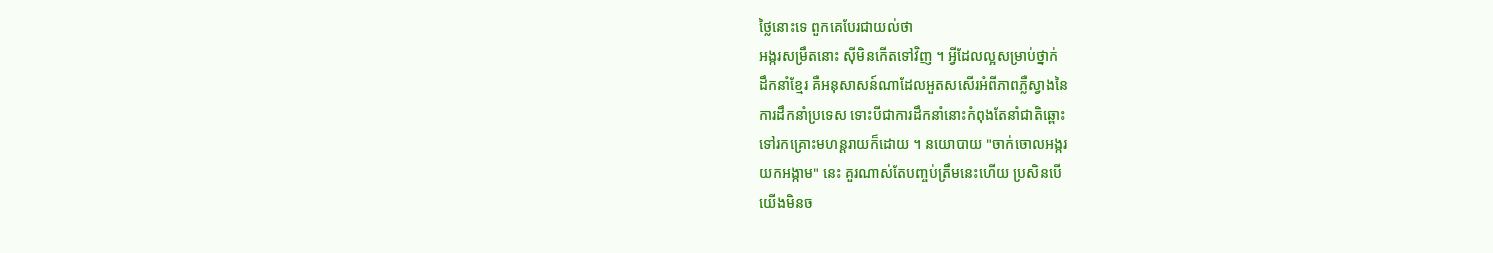ថ្លៃនោះទេ ពួកគេបែរជាយល់ថា
អង្ករសម្រឹតនោះ ស៊ីមិនកើតទៅវិញ ។ អ្វីដែលល្អសម្រាប់ថ្នាក់
ដឹកនាំខ្មែរ គឺអនុសាសន៍ណាដែលអួតសសើរអំពីភាពភ្លឺស្វាងនៃ
ការដឹកនាំប្រទេស ទោះបីជាការដឹកនាំនោះកំពុងតែនាំជាតិឆ្ពោះ
ទៅរកគ្រោះមហន្តរាយក៏ដោយ ។ នយោបាយ "ចាក់ចោលអង្ករ
យកអង្កាម" នេះ គួរណាស់តែបញ្ចប់ត្រឹមនេះហើយ ប្រសិនបើ
យើងមិនច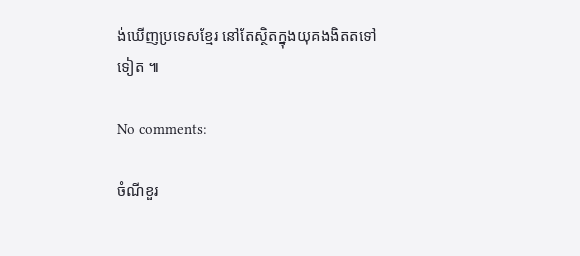ង់ឃើញប្រទេសខ្មែរ នៅតែស្ថិតក្នុងយុគងងិតតទៅ
ទៀត ៕

No comments:

ចំណីខួរ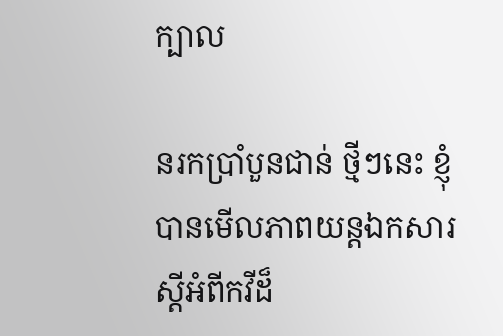ក្បាល

នរកប្រាំបួនជាន់ ថ្មីៗនេះ ខ្ញុំបានមើលភាពយន្តឯកសារស្តីអំពីកវីដ៏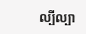ល្បីល្បា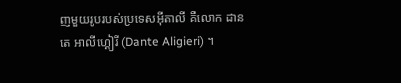ញមួយរូបរបស់ប្រទេសអ៊ីតាលី គឺលោក ដានតេ អាលីហ្គៀរី (Dante Aligieri) ។